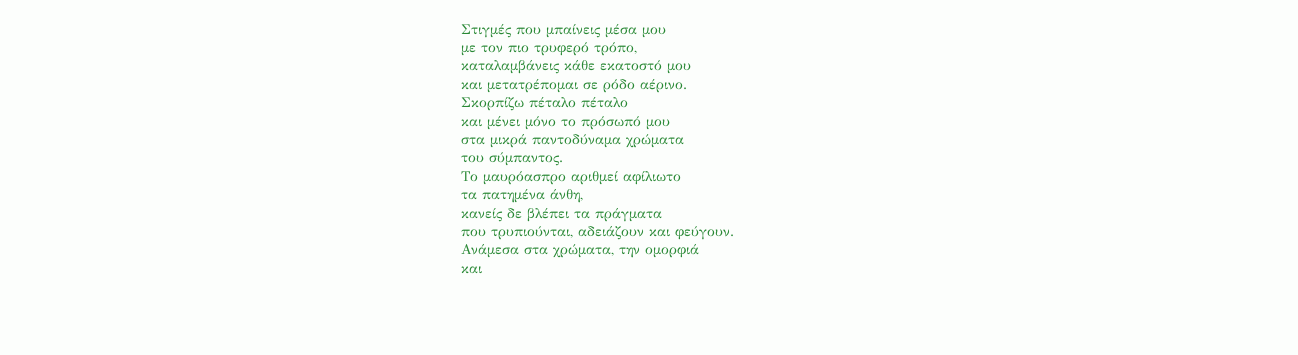Στιγμές που μπαίνεις μέσα μου
με τον πιο τρυφερό τρόπο,
καταλαμβάνεις κάθε εκατοστό μου
και μετατρέπομαι σε ρόδο αέρινο.
Σκορπίζω πέταλο πέταλο
και μένει μόνο το πρόσωπό μου
στα μικρά παντοδύναμα χρώματα
του σύμπαντος.
Το μαυρόασπρο αριθμεί αφίλιωτο
τα πατημένα άνθη,
κανείς δε βλέπει τα πράγματα
που τρυπιούνται, αδειάζουν και φεύγουν.
Ανάμεσα στα χρώματα, την ομορφιά
και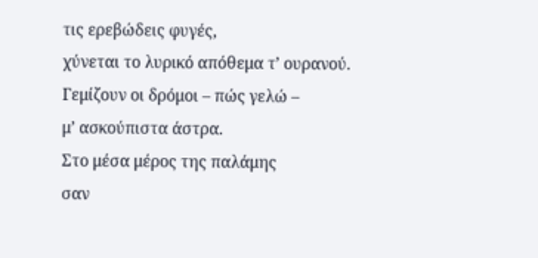τις ερεβώδεις φυγές,
χύνεται το λυρικό απόθεμα τ’ ουρανού.
Γεμίζουν οι δρόμοι – πώς γελώ –
μ’ ασκούπιστα άστρα.
Στο μέσα μέρος της παλάμης
σαν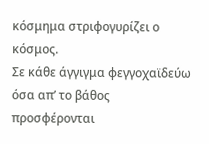κόσμημα στριφογυρίζει ο κόσμος.
Σε κάθε άγγιγμα φεγγοχαϊδεύω
όσα απ’ το βάθος
προσφέρονται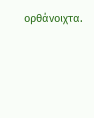ορθάνοιχτα.